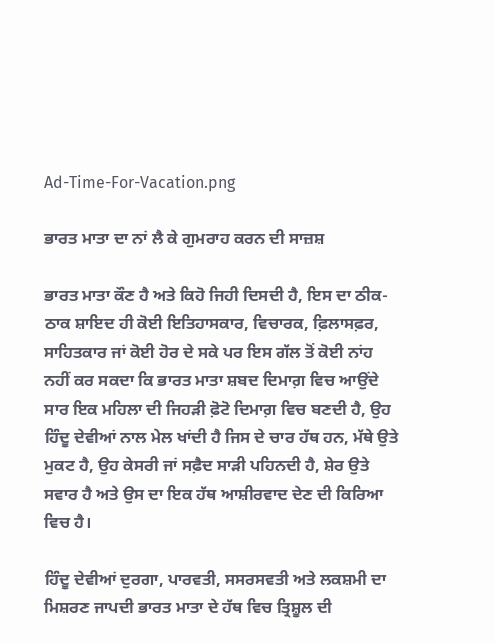Ad-Time-For-Vacation.png

ਭਾਰਤ ਮਾਤਾ ਦਾ ਨਾਂ ਲੈ ਕੇ ਗੁਮਰਾਹ ਕਰਨ ਦੀ ਸਾਜ਼ਸ਼

ਭਾਰਤ ਮਾਤਾ ਕੌਣ ਹੈ ਅਤੇ ਕਿਹੋ ਜਿਹੀ ਦਿਸਦੀ ਹੈ, ਇਸ ਦਾ ਠੀਕ-ਠਾਕ ਸ਼ਾਇਦ ਹੀ ਕੋਈ ਇਤਿਹਾਸਕਾਰ, ਵਿਚਾਰਕ, ਫ਼ਿਲਾਸਫ਼ਰ, ਸਾਹਿਤਕਾਰ ਜਾਂ ਕੋਈ ਹੋਰ ਦੇ ਸਕੇ ਪਰ ਇਸ ਗੱਲ ਤੋਂ ਕੋਈ ਨਾਂਹ ਨਹੀਂ ਕਰ ਸਕਦਾ ਕਿ ਭਾਰਤ ਮਾਤਾ ਸ਼ਬਦ ਦਿਮਾਗ਼ ਵਿਚ ਆਉਂਦੇ ਸਾਰ ਇਕ ਮਹਿਲਾ ਦੀ ਜਿਹੜੀ ਫ਼ੋਟੋ ਦਿਮਾਗ਼ ਵਿਚ ਬਣਦੀ ਹੈ, ਉਹ ਹਿੰਦੂ ਦੇਵੀਆਂ ਨਾਲ ਮੇਲ ਖਾਂਦੀ ਹੈ ਜਿਸ ਦੇ ਚਾਰ ਹੱਥ ਹਨ, ਮੱਥੇ ਉਤੇ ਮੁਕਟ ਹੈ, ਉਹ ਕੇਸਰੀ ਜਾਂ ਸਫ਼ੈਦ ਸਾੜੀ ਪਹਿਨਦੀ ਹੈ, ਸ਼ੇਰ ਉਤੇ ਸਵਾਰ ਹੈ ਅਤੇ ਉਸ ਦਾ ਇਕ ਹੱਥ ਆਸ਼ੀਰਵਾਦ ਦੇਣ ਦੀ ਕਿਰਿਆ ਵਿਚ ਹੈ।

ਹਿੰਦੂ ਦੇਵੀਆਂ ਦੁਰਗਾ, ਪਾਰਵਤੀ, ਸਸਰਸਵਤੀ ਅਤੇ ਲਕਸ਼ਮੀ ਦਾ ਮਿਸ਼ਰਣ ਜਾਪਦੀ ਭਾਰਤ ਮਾਤਾ ਦੇ ਹੱਥ ਵਿਚ ਤ੍ਰਿਸ਼ੂਲ ਦੀ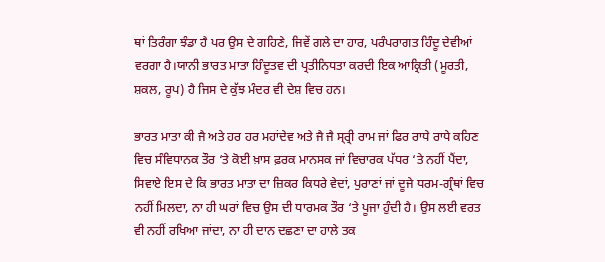ਥਾਂ ਤਿਰੰਗਾ ਝੰਡਾ ਹੈ ਪਰ ਉਸ ਦੇ ਗਹਿਣੇ, ਜਿਵੇਂ ਗਲੇ ਦਾ ਹਾਰ, ਪਰੰਪਰਾਗਤ ਹਿੰਦੂ ਦੇਵੀਆਂ ਵਰਗਾ ਹੈ।ਯਾਨੀ ਭਾਰਤ ਮਾਤਾ ਹਿੰਦੂਤਵ ਦੀ ਪ੍ਰਤੀਨਿਧਤਾ ਕਰਦੀ ਇਕ ਆਕ੍ਰਿਤੀ (ਮੂਰਤੀ, ਸ਼ਕਲ, ਰੂਪ) ਹੈ ਜਿਸ ਦੇ ਕੁੱਝ ਮੰਦਰ ਵੀ ਦੇਸ਼ ਵਿਚ ਹਨ।

ਭਾਰਤ ਮਾਤਾ ਕੀ ਜੈ ਅਤੇ ਹਰ ਹਰ ਮਹਾਂਦੇਵ ਅਤੇ ਜੈ ਜੈ ਸ੍ਰ੍ਰੀ ਰਾਮ ਜਾਂ ਫਿਰ ਰਾਧੇ ਰਾਧੇ ਕਹਿਣ ਵਿਚ ਸੰਵਿਧਾਨਕ ਤੌਰ ‘ਤੇ ਕੋਈ ਖ਼ਾਸ ਫ਼ਰਕ ਮਾਨਸਕ ਜਾਂ ਵਿਚਾਰਕ ਪੱਧਰ ‘ਤੇ ਨਹੀਂ ਪੈਂਦਾ, ਸਿਵਾਏ ਇਸ ਦੇ ਕਿ ਭਾਰਤ ਮਾਤਾ ਦਾ ਜ਼ਿਕਰ ਕਿਧਰੇ ਵੇਦਾਂ, ਪੁਰਾਣਾਂ ਜਾਂ ਦੂਜੇ ਧਰਮ-ਗ੍ਰੰਥਾਂ ਵਿਚ ਨਹੀਂ ਮਿਲਦਾ, ਨਾ ਹੀ ਘਰਾਂ ਵਿਚ ਉਸ ਦੀ ਧਾਰਮਕ ਤੌਰ ‘ਤੇ ਪੂਜਾ ਹੁੰਦੀ ਹੈ। ਉਸ ਲਈ ਵਰਤ ਵੀ ਨਹੀਂ ਰਖਿਆ ਜਾਂਦਾ, ਨਾ ਹੀ ਦਾਨ ਦਛਣਾ ਦਾ ਹਾਲੇ ਤਕ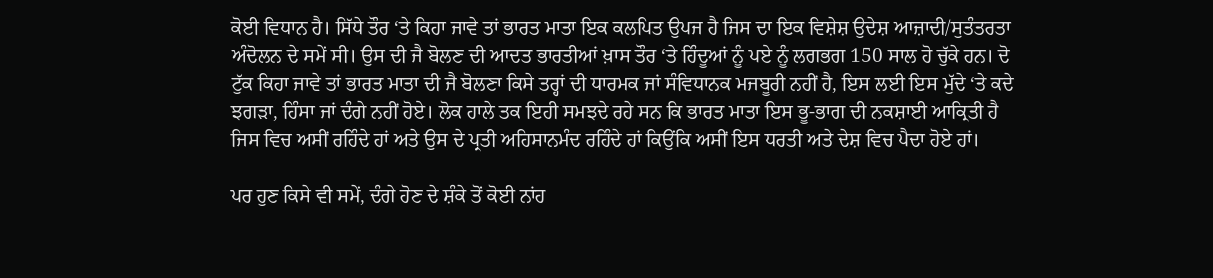ਕੋਈ ਵਿਧਾਨ ਹੈ। ਸਿੱਧੇ ਤੌਰ ‘ਤੇ ਕਿਹਾ ਜਾਵੇ ਤਾਂ ਭਾਰਤ ਮਾਤਾ ਇਕ ਕਲਪਿਤ ਉਪਜ ਹੈ ਜਿਸ ਦਾ ਇਕ ਵਿਸ਼ੇਸ਼ ਉਦੇਸ਼ ਆਜ਼ਾਦੀ/ਸੁਤੰਤਰਤਾ ਅੰਦੋਲਨ ਦੇ ਸਮੇਂ ਸੀ। ਉਸ ਦੀ ਜੈ ਬੋਲਣ ਦੀ ਆਦਤ ਭਾਰਤੀਆਂ ਖ਼ਾਸ ਤੌਰ ‘ਤੇ ਹਿੰਦੂਆਂ ਨੂੰ ਪਏ ਨੂੰ ਲਗਭਗ 150 ਸਾਲ ਹੋ ਚੁੱਕੇ ਹਨ। ਦੋ ਟੁੱਕ ਕਿਹਾ ਜਾਵੇ ਤਾਂ ਭਾਰਤ ਮਾਤਾ ਦੀ ਜੈ ਬੋਲਣਾ ਕਿਸੇ ਤਰ੍ਹਾਂ ਦੀ ਧਾਰਮਕ ਜਾਂ ਸੰਵਿਧਾਨਕ ਮਜਬੂਰੀ ਨਹੀਂ ਹੈ, ਇਸ ਲਈ ਇਸ ਮੁੱਦੇ ‘ਤੇ ਕਦੇ ਝਗੜਾ, ਹਿੰਸਾ ਜਾਂ ਦੰਗੇ ਨਹੀਂ ਹੋਏ। ਲੋਕ ਹਾਲੇ ਤਕ ਇਹੀ ਸਮਝਦੇ ਰਹੇ ਸਨ ਕਿ ਭਾਰਤ ਮਾਤਾ ਇਸ ਭੂ-ਭਾਗ ਦੀ ਨਕਸ਼ਾਈ ਆਕ੍ਰਿਤੀ ਹੈ ਜਿਸ ਵਿਚ ਅਸੀਂ ਰਹਿੰਦੇ ਹਾਂ ਅਤੇ ਉਸ ਦੇ ਪ੍ਰਤੀ ਅਹਿਸਾਨਮੰਦ ਰਹਿੰਦੇ ਹਾਂ ਕਿਉਂਕਿ ਅਸੀਂ ਇਸ ਧਰਤੀ ਅਤੇ ਦੇਸ਼ ਵਿਚ ਪੈਦਾ ਹੋਏ ਹਾਂ।

ਪਰ ਹੁਣ ਕਿਸੇ ਵੀ ਸਮੇਂ, ਦੰਗੇ ਹੋਣ ਦੇ ਸ਼ੰਕੇ ਤੋਂ ਕੋਈ ਨਾਂਹ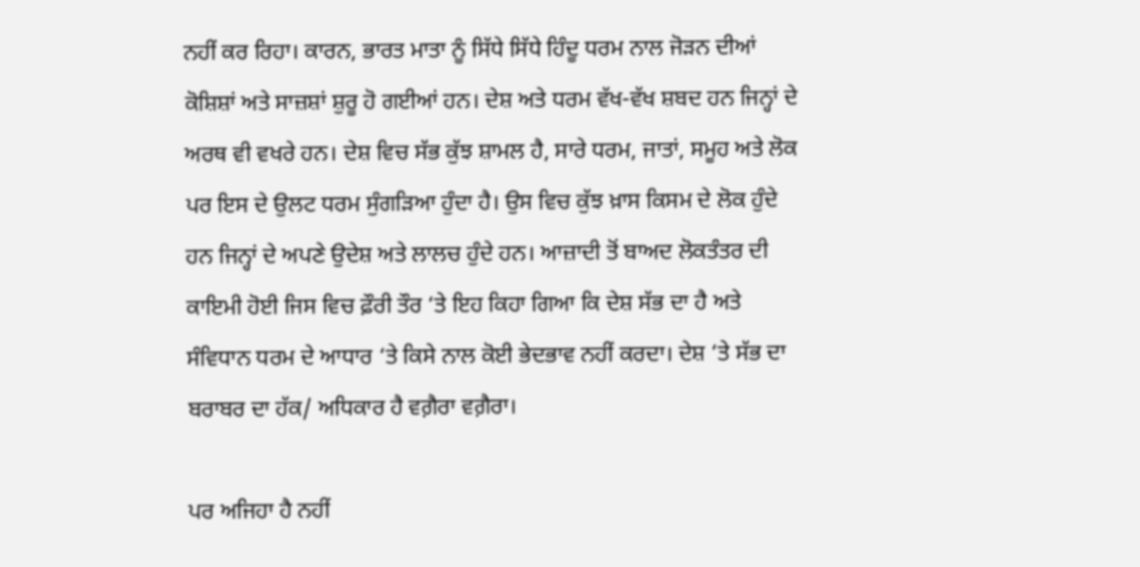ਨਹੀਂ ਕਰ ਰਿਹਾ। ਕਾਰਨ, ਭਾਰਤ ਮਾਤਾ ਨੂੰ ਸਿੱਧੇ ਸਿੱਧੇ ਹਿੰਦੂ ਧਰਮ ਨਾਲ ਜੋੜਨ ਦੀਆਂ ਕੋਸ਼ਿਸ਼ਾਂ ਅਤੇ ਸਾਜ਼ਸ਼ਾਂ ਸ਼ੁਰੂ ਹੋ ਗਈਆਂ ਹਨ। ਦੇਸ਼ ਅਤੇ ਧਰਮ ਵੱਖ-ਵੱਖ ਸ਼ਬਦ ਹਨ ਜਿਨ੍ਹਾਂ ਦੇ ਅਰਥ ਵੀ ਵਖਰੇ ਹਨ। ਦੇਸ਼ ਵਿਚ ਸੱਭ ਕੁੱਝ ਸ਼ਾਮਲ ਹੈ, ਸਾਰੇ ਧਰਮ, ਜਾਤਾਂ, ਸਮੂਹ ਅਤੇ ਲੋਕ ਪਰ ਇਸ ਦੇ ਉਲਟ ਧਰਮ ਸੁੰਗੜਿਆ ਹੁੰਦਾ ਹੈ। ਉਸ ਵਿਚ ਕੁੱਝ ਖ਼ਾਸ ਕਿਸਮ ਦੇ ਲੋਕ ਹੁੰਦੇ ਹਨ ਜਿਨ੍ਹਾਂ ਦੇ ਅਪਣੇ ਉਦੇਸ਼ ਅਤੇ ਲਾਲਚ ਹੁੰਦੇ ਹਨ। ਆਜ਼ਾਦੀ ਤੋਂ ਬਾਅਦ ਲੋਕਤੰਤਰ ਦੀ ਕਾਇਮੀ ਹੋਈ ਜਿਸ ਵਿਚ ਫ਼ੌਰੀ ਤੌਰ ‘ਤੇ ਇਹ ਕਿਹਾ ਗਿਆ ਕਿ ਦੇਸ਼ ਸੱਭ ਦਾ ਹੈ ਅਤੇ ਸੰਵਿਧਾਨ ਧਰਮ ਦੇ ਆਧਾਰ ‘ਤੇ ਕਿਸੇ ਨਾਲ ਕੋਈ ਭੇਦਭਾਵ ਨਹੀਂ ਕਰਦਾ। ਦੇਸ਼ ‘ਤੇ ਸੱਭ ਦਾ ਬਰਾਬਰ ਦਾ ਹੱਕ/ ਅਧਿਕਾਰ ਹੈ ਵਗ਼ੈਰਾ ਵਗ਼ੈਰਾ।

ਪਰ ਅਜਿਹਾ ਹੈ ਨਹੀਂ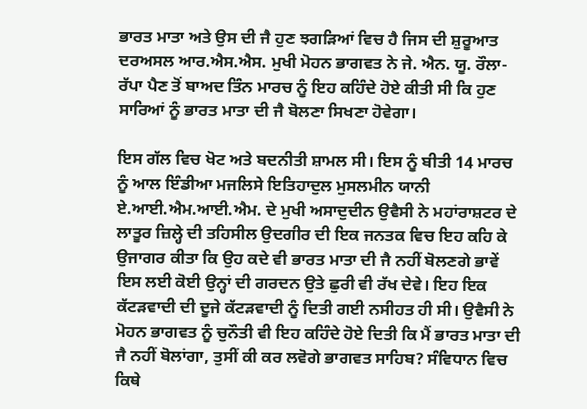ਭਾਰਤ ਮਾਤਾ ਅਤੇ ਉਸ ਦੀ ਜੈ ਹੁਣ ਝਗੜਿਆਂ ਵਿਚ ਹੈ ਜਿਸ ਦੀ ਸ਼ੁਰੂਆਤ ਦਰਅਸਲ ਆਰ.ਐਸ.ਐਸ. ਮੁਖੀ ਮੋਹਨ ਭਾਗਵਤ ਨੇ ਜੇ. ਐਨ. ਯੂ. ਰੌਲਾ-ਰੱਪਾ ਪੈਣ ਤੋਂ ਬਾਅਦ ਤਿੰਨ ਮਾਰਚ ਨੂੰ ਇਹ ਕਹਿੰਦੇ ਹੋਏ ਕੀਤੀ ਸੀ ਕਿ ਹੁਣ ਸਾਰਿਆਂ ਨੂੰ ਭਾਰਤ ਮਾਤਾ ਦੀ ਜੈ ਬੋਲਣਾ ਸਿਖਣਾ ਹੋਵੇਗਾ।

ਇਸ ਗੱਲ ਵਿਚ ਖੋਟ ਅਤੇ ਬਦਨੀਤੀ ਸ਼ਾਮਲ ਸੀ। ਇਸ ਨੂੰ ਬੀਤੀ 14 ਮਾਰਚ ਨੂੰ ਆਲ ਇੰਡੀਆ ਮਜਲਿਸੇ ਇਤਿਹਾਦੁਲ ਮੁਸਲਮੀਨ ਯਾਨੀ ਏ.ਆਈ.ਐਮ.ਆਈ.ਐਮ. ਦੇ ਮੁਖੀ ਅਸਾਦੁਦੀਨ ਉਵੈਸੀ ਨੇ ਮਹਾਂਰਾਸ਼ਟਰ ਦੇ ਲਾਤੂਰ ਜ਼ਿਲ੍ਹੇ ਦੀ ਤਹਿਸੀਲ ਉਦਗੀਰ ਦੀ ਇਕ ਜਨਤਕ ਵਿਚ ਇਹ ਕਹਿ ਕੇ ਉਜਾਗਰ ਕੀਤਾ ਕਿ ਉਹ ਕਦੇ ਵੀ ਭਾਰਤ ਮਾਤਾ ਦੀ ਜੈ ਨਹੀਂ ਬੋਲਣਗੇ ਭਾਵੇਂ ਇਸ ਲਈ ਕੋਈ ਉਨ੍ਹਾਂ ਦੀ ਗਰਦਨ ਉਤੇ ਛੁਰੀ ਵੀ ਰੱਖ ਦੇਵੇ। ਇਹ ਇਕ ਕੱਟੜਵਾਦੀ ਦੀ ਦੂਜੇ ਕੱਟੜਵਾਦੀ ਨੂੰ ਦਿਤੀ ਗਈ ਨਸੀਹਤ ਹੀ ਸੀ। ਉਵੈਸੀ ਨੇ ਮੋਹਨ ਭਾਗਵਤ ਨੂੰ ਚੁਨੌਤੀ ਵੀ ਇਹ ਕਹਿੰਦੇ ਹੋਏ ਦਿਤੀ ਕਿ ਮੈਂ ਭਾਰਤ ਮਾਤਾ ਦੀ ਜੈ ਨਹੀਂ ਬੋਲਾਂਗਾ, ਤੁਸੀਂ ਕੀ ਕਰ ਲਵੋਗੇ ਭਾਗਵਤ ਸਾਹਿਬ? ਸੰਵਿਧਾਨ ਵਿਚ ਕਿਥੇ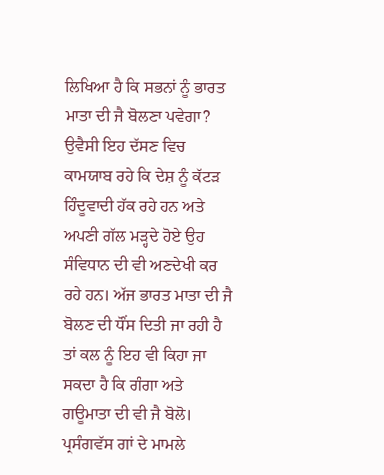ਲਿਖਿਆ ਹੈ ਕਿ ਸਭਨਾਂ ਨੂੰ ਭਾਰਤ ਮਾਤਾ ਦੀ ਜੈ ਬੋਲਣਾ ਪਵੇਗਾ? ਉਵੈਸੀ ਇਹ ਦੱਸਣ ਵਿਚ ਕਾਮਯਾਬ ਰਹੇ ਕਿ ਦੇਸ਼ ਨੂੰ ਕੱਟੜ ਹਿੰਦੂਵਾਦੀ ਹੱਕ ਰਹੇ ਹਨ ਅਤੇ ਅਪਣੀ ਗੱਲ ਮੜ੍ਹਦੇ ਹੋਏ ਉਹ ਸੰਵਿਧਾਨ ਦੀ ਵੀ ਅਣਦੇਖੀ ਕਰ ਰਹੇ ਹਨ। ਅੱਜ ਭਾਰਤ ਮਾਤਾ ਦੀ ਜੈ ਬੋਲਣ ਦੀ ਧੌਂਸ ਦਿਤੀ ਜਾ ਰਹੀ ਹੈ ਤਾਂ ਕਲ ਨੂੰ ਇਹ ਵੀ ਕਿਹਾ ਜਾ ਸਕਦਾ ਹੈ ਕਿ ਗੰਗਾ ਅਤੇ ਗਊਮਾਤਾ ਦੀ ਵੀ ਜੈ ਬੋਲੋ। ਪ੍ਰਸੰਗਵੱਸ ਗਾਂ ਦੇ ਮਾਮਲੇ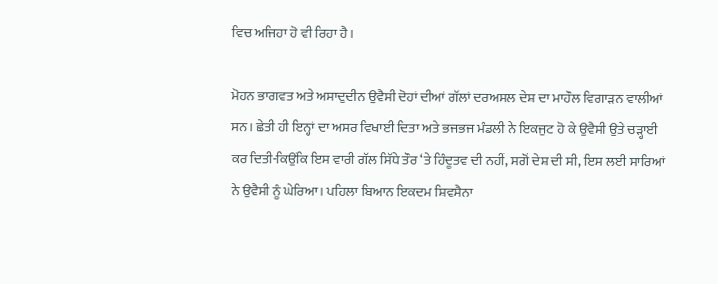ਵਿਚ ਅਜਿਹਾ ਹੋ ਵੀ ਰਿਹਾ ਹੈ।

ਮੋਹਨ ਭਾਗਵਤ ਅਤੇ ਅਸਾਦੁਦੀਨ ਉਵੈਸੀ ਦੋਹਾਂ ਦੀਆਂ ਗੱਲਾਂ ਦਰਅਸਲ ਦੇਸ਼ ਦਾ ਮਾਹੌਲ ਵਿਗਾੜਨ ਵਾਲੀਆਂ ਸਨ। ਛੇਤੀ ਹੀ ਇਨ੍ਹਾਂ ਦਾ ਅਸਰ ਵਿਖਾਈ ਦਿਤਾ ਅਤੇ ਭਜਭਜ ਮੰਡਲੀ ਨੇ ਇਕਜੁਟ ਹੋ ਕੇ ਉਵੈਸੀ ਉਤੇ ਚੜ੍ਹਾਈ ਕਰ ਦਿਤੀ-ਕਿਉਂਕਿ ਇਸ ਵਾਰੀ ਗੱਲ ਸਿੱਧੇ ਤੌਰ ‘ਤੇ ਹਿੰਦੂਤਵ ਦੀ ਨਹੀਂ, ਸਗੋਂ ਦੇਸ਼ ਦੀ ਸੀ, ਇਸ ਲਈ ਸਾਰਿਆਂ ਨੇ ਉਵੈਸੀ ਨੂੰ ਘੇਰਿਆ। ਪਹਿਲਾ ਬਿਆਨ ਇਕਦਮ ਸ਼ਿਵਸੈਨਾ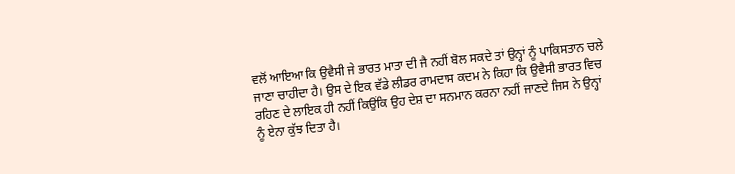ਵਲੋਂ ਆਇਆ ਕਿ ਉਵੈਸੀ ਜੇ ਭਾਰਤ ਮਾਤਾ ਦੀ ਜੈ ਨਹੀਂ ਬੋਲ ਸਕਦੇ ਤਾਂ ਉਨ੍ਹਾਂ ਨੂੰ ਪਾਕਿਸਤਾਨ ਚਲੇ ਜਾਣਾ ਚਾਹੀਦਾ ਹੈ। ਉਸ ਦੇ ਇਕ ਵੱਡੇ ਲੀਡਰ ਰਾਮਦਾਸ ਕਦਮ ਨੇ ਕਿਹਾ ਕਿ ਉਵੈਸੀ ਭਾਰਤ ਵਿਚ ਰਹਿਣ ਦੇ ਲਾਇਕ ਹੀ ਨਹੀਂ ਕਿਉਂਕਿ ਉਹ ਦੇਸ਼ ਦਾ ਸਨਮਾਨ ਕਰਨਾ ਨਹੀਂ ਜਾਣਦੇ ਜਿਸ ਨੇ ਉਨ੍ਹਾਂ ਨੂੰ ਏਨਾ ਕੁੱਝ ਦਿਤਾ ਹੈ।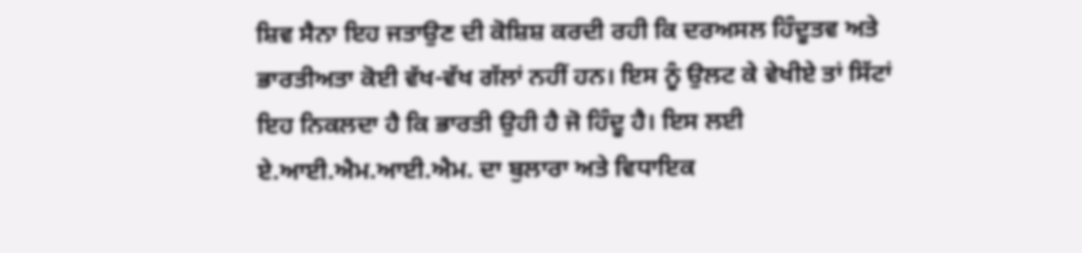ਸ਼ਿਵ ਸੈਨਾ ਇਹ ਜਤਾਉਣ ਦੀ ਕੋਸ਼ਿਸ਼ ਕਰਦੀ ਰਹੀ ਕਿ ਦਰਅਸਲ ਹਿੰਦੂਤਵ ਅਤੇ ਭਾਰਤੀਅਤਾ ਕੋਈ ਵੱਖ-ਵੱਖ ਗੱਲਾਂ ਨਹੀਂ ਹਨ। ਇਸ ਨੂੰ ਉਲਟ ਕੇ ਵੇਖੀਏ ਤਾਂ ਸਿੱਟਾਂ ਇਹ ਨਿਕਲਦਾ ਹੈ ਕਿ ਭਾਰਤੀ ਉਹੀ ਹੈ ਜੋ ਹਿੰਦੂ ਹੈ। ਇਸ ਲਈ ਏ.ਆਈ.ਐਮ.ਆਈ.ਐਮ. ਦਾ ਬੁਲਾਰਾ ਅਤੇ ਵਿਧਾਇਕ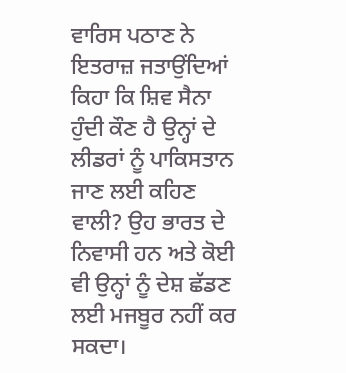ਵਾਰਿਸ ਪਠਾਣ ਨੇ ਇਤਰਾਜ਼ ਜਤਾਉਂਦਿਆਂ ਕਿਹਾ ਕਿ ਸ਼ਿਵ ਸੈਨਾ ਹੁੰਦੀ ਕੌਣ ਹੈ ਉਨ੍ਹਾਂ ਦੇ ਲੀਡਰਾਂ ਨੂੰ ਪਾਕਿਸਤਾਨ ਜਾਣ ਲਈ ਕਹਿਣ ਵਾਲੀ? ਉਹ ਭਾਰਤ ਦੇ ਨਿਵਾਸੀ ਹਨ ਅਤੇ ਕੋਈ ਵੀ ਉਨ੍ਹਾਂ ਨੂੰ ਦੇਸ਼ ਛੱਡਣ ਲਈ ਮਜਬੂਰ ਨਹੀਂ ਕਰ ਸਕਦਾ।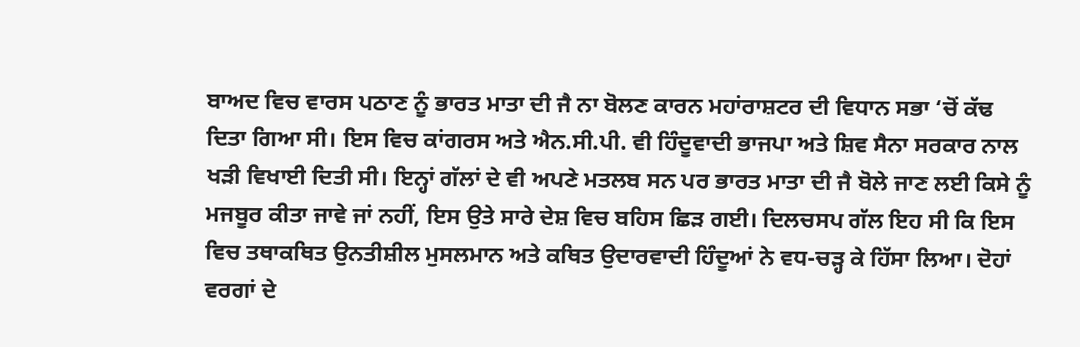ਬਾਅਦ ਵਿਚ ਵਾਰਸ ਪਠਾਣ ਨੂੰ ਭਾਰਤ ਮਾਤਾ ਦੀ ਜੈ ਨਾ ਬੋਲਣ ਕਾਰਨ ਮਹਾਂਰਾਸ਼ਟਰ ਦੀ ਵਿਧਾਨ ਸਭਾ ‘ਚੋਂ ਕੱਢ ਦਿਤਾ ਗਿਆ ਸੀ। ਇਸ ਵਿਚ ਕਾਂਗਰਸ ਅਤੇ ਐਨ.ਸੀ.ਪੀ. ਵੀ ਹਿੰਦੂਵਾਦੀ ਭਾਜਪਾ ਅਤੇ ਸ਼ਿਵ ਸੈਨਾ ਸਰਕਾਰ ਨਾਲ ਖੜੀ ਵਿਖਾਈ ਦਿਤੀ ਸੀ। ਇਨ੍ਹਾਂ ਗੱਲਾਂ ਦੇ ਵੀ ਅਪਣੇ ਮਤਲਬ ਸਨ ਪਰ ਭਾਰਤ ਮਾਤਾ ਦੀ ਜੈ ਬੋਲੇ ਜਾਣ ਲਈ ਕਿਸੇ ਨੂੰ ਮਜਬੂਰ ਕੀਤਾ ਜਾਵੇ ਜਾਂ ਨਹੀਂ, ਇਸ ਉਤੇ ਸਾਰੇ ਦੇਸ਼ ਵਿਚ ਬਹਿਸ ਛਿੜ ਗਈ। ਦਿਲਚਸਪ ਗੱਲ ਇਹ ਸੀ ਕਿ ਇਸ ਵਿਚ ਤਥਾਕਥਿਤ ਉਨਤੀਸ਼ੀਲ ਮੁਸਲਮਾਨ ਅਤੇ ਕਥਿਤ ਉਦਾਰਵਾਦੀ ਹਿੰਦੂਆਂ ਨੇ ਵਧ-ਚੜ੍ਹ ਕੇ ਹਿੱਸਾ ਲਿਆ। ਦੋਹਾਂ ਵਰਗਾਂ ਦੇ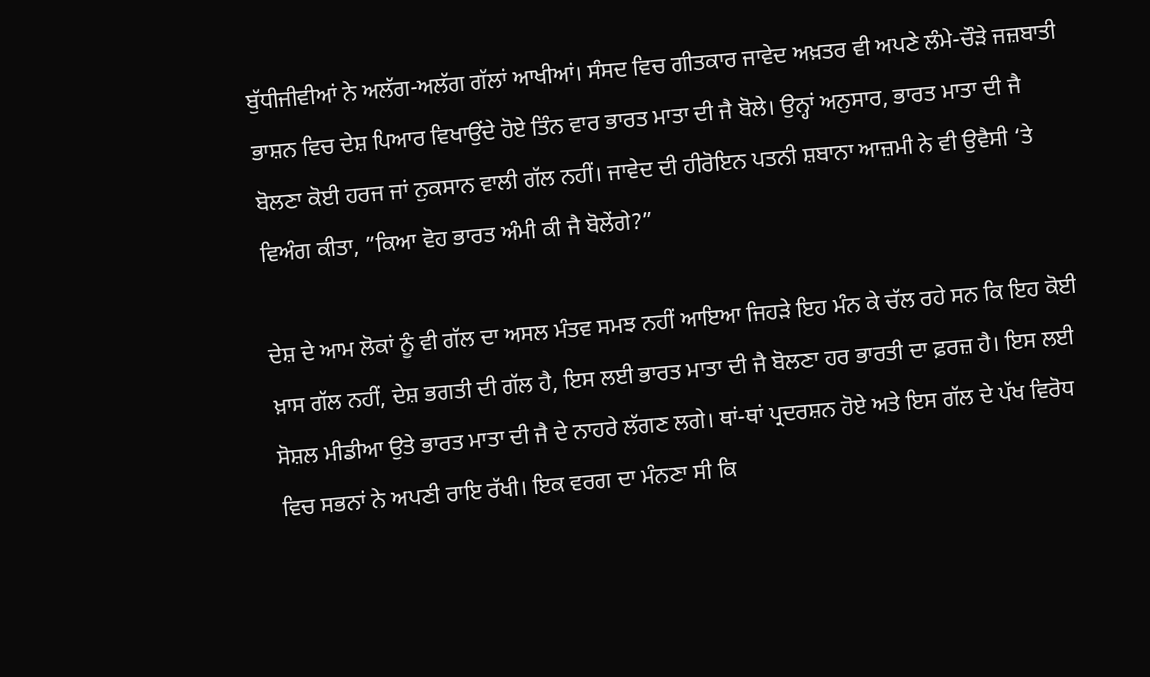ਬੁੱਧੀਜੀਵੀਆਂ ਨੇ ਅਲੱਗ-ਅਲੱਗ ਗੱਲਾਂ ਆਖੀਆਂ। ਸੰਸਦ ਵਿਚ ਗੀਤਕਾਰ ਜਾਵੇਦ ਅਖ਼ਤਰ ਵੀ ਅਪਣੇ ਲੰਮੇ-ਚੌੜੇ ਜਜ਼ਬਾਤੀ ਭਾਸ਼ਨ ਵਿਚ ਦੇਸ਼ ਪਿਆਰ ਵਿਖਾਉਂਦੇ ਹੋਏ ਤਿੰਨ ਵਾਰ ਭਾਰਤ ਮਾਤਾ ਦੀ ਜੈ ਬੋਲੇ। ਉਨ੍ਹਾਂ ਅਨੁਸਾਰ, ਭਾਰਤ ਮਾਤਾ ਦੀ ਜੈ ਬੋਲਣਾ ਕੋਈ ਹਰਜ ਜਾਂ ਨੁਕਸਾਨ ਵਾਲੀ ਗੱਲ ਨਹੀਂ। ਜਾਵੇਦ ਦੀ ਹੀਰੋਇਨ ਪਤਨੀ ਸ਼ਬਾਨਾ ਆਜ਼ਮੀ ਨੇ ਵੀ ਉਵੈਸੀ ‘ਤੇ ਵਿਅੰਗ ਕੀਤਾ, ”ਕਿਆ ਵੋਹ ਭਾਰਤ ਅੰਮੀ ਕੀ ਜੈ ਬੋਲੇਂਗੇ?”

ਦੇਸ਼ ਦੇ ਆਮ ਲੋਕਾਂ ਨੂੰ ਵੀ ਗੱਲ ਦਾ ਅਸਲ ਮੰਤਵ ਸਮਝ ਨਹੀਂ ਆਇਆ ਜਿਹੜੇ ਇਹ ਮੰਨ ਕੇ ਚੱਲ ਰਹੇ ਸਨ ਕਿ ਇਹ ਕੋਈ ਖ਼ਾਸ ਗੱਲ ਨਹੀਂ, ਦੇਸ਼ ਭਗਤੀ ਦੀ ਗੱਲ ਹੈ, ਇਸ ਲਈ ਭਾਰਤ ਮਾਤਾ ਦੀ ਜੈ ਬੋਲਣਾ ਹਰ ਭਾਰਤੀ ਦਾ ਫ਼ਰਜ਼ ਹੈ। ਇਸ ਲਈ ਸੋਸ਼ਲ ਮੀਡੀਆ ਉਤੇ ਭਾਰਤ ਮਾਤਾ ਦੀ ਜੈ ਦੇ ਨਾਹਰੇ ਲੱਗਣ ਲਗੇ। ਥਾਂ-ਥਾਂ ਪ੍ਰਦਰਸ਼ਨ ਹੋਏ ਅਤੇ ਇਸ ਗੱਲ ਦੇ ਪੱਖ ਵਿਰੋਧ ਵਿਚ ਸਭਨਾਂ ਨੇ ਅਪਣੀ ਰਾਇ ਰੱਖੀ। ਇਕ ਵਰਗ ਦਾ ਮੰਨਣਾ ਸੀ ਕਿ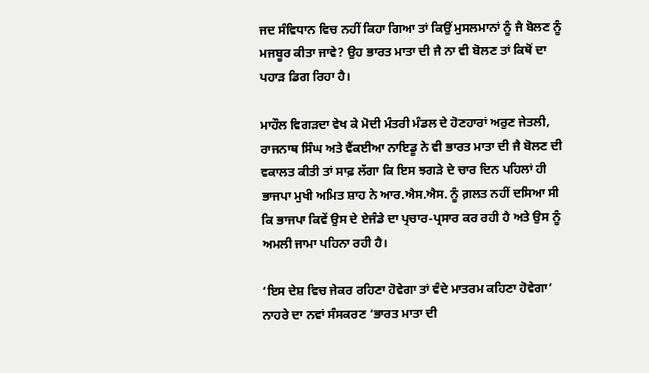ਜਦ ਸੰਵਿਧਾਨ ਵਿਚ ਨਹੀਂ ਕਿਹਾ ਗਿਆ ਤਾਂ ਕਿਉਂ ਮੁਸਲਮਾਨਾਂ ਨੂੰ ਜੈ ਬੋਲਣ ਨੂੰ ਮਜਬੂਰ ਕੀਤਾ ਜਾਵੇ? ਉਹ ਭਾਰਤ ਮਾਤਾ ਦੀ ਜੈ ਨਾ ਵੀ ਬੋਲਣ ਤਾਂ ਕਿਥੋਂ ਦਾ ਪਹਾੜ ਡਿਗ ਰਿਹਾ ਹੈ।

ਮਾਹੌਲ ਵਿਗੜਦਾ ਵੇਖ ਕੇ ਮੋਦੀ ਮੰਤਰੀ ਮੰਡਲ ਦੇ ਹੋਣਹਾਰਾਂ ਅਰੁਣ ਜੇਤਲੀ, ਰਾਜਨਾਥ ਸਿੰਘ ਅਤੇ ਵੈਂਕਈਆ ਨਾਇਡੂ ਨੇ ਵੀ ਭਾਰਤ ਮਾਤਾ ਦੀ ਜੈ ਬੋਲਣ ਦੀ ਵਕਾਲਤ ਕੀਤੀ ਤਾਂ ਸਾਫ਼ ਲੱਗਾ ਕਿ ਇਸ ਝਗੜੇ ਦੇ ਚਾਰ ਦਿਨ ਪਹਿਲਾਂ ਹੀ ਭਾਜਪਾ ਮੁਖੀ ਅਮਿਤ ਸ਼ਾਹ ਨੇ ਆਰ.ਐਸ.ਐਸ. ਨੂੰ ਗ਼ਲਤ ਨਹੀਂ ਦਸਿਆ ਸੀ ਕਿ ਭਾਜਪਾ ਕਿਵੇਂ ਉਸ ਦੇ ਏਜੰਡੇ ਦਾ ਪ੍ਰਚਾਰ-ਪ੍ਰਸਾਰ ਕਰ ਰਹੀ ਹੈ ਅਤੇ ਉਸ ਨੂੰ ਅਮਲੀ ਜਾਮਾ ਪਹਿਨਾ ਰਹੀ ਹੈ।

‘ਇਸ ਦੇਸ਼ ਵਿਚ ਜੇਕਰ ਰਹਿਣਾ ਹੋਵੇਗਾ ਤਾਂ ਵੰਦੇ ਮਾਤਰਮ ਕਹਿਣਾ ਹੋਵੇਗਾ’ ਨਾਹਰੇ ਦਾ ਨਵਾਂ ਸੰਸਕਰਣ ‘ਭਾਰਤ ਮਾਤਾ ਦੀ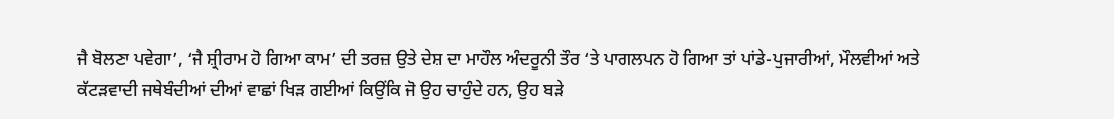ਜੈ ਬੋਲਣਾ ਪਵੇਗਾ’, ‘ਜੈ ਸ਼੍ਰੀਰਾਮ ਹੋ ਗਿਆ ਕਾਮ’ ਦੀ ਤਰਜ਼ ਉਤੇ ਦੇਸ਼ ਦਾ ਮਾਹੌਲ ਅੰਦਰੂਨੀ ਤੌਰ ‘ਤੇ ਪਾਗਲਪਨ ਹੋ ਗਿਆ ਤਾਂ ਪਾਂਡੇ-ਪੁਜਾਰੀਆਂ, ਮੌਲਵੀਆਂ ਅਤੇ ਕੱਟੜਵਾਦੀ ਜਥੇਬੰਦੀਆਂ ਦੀਆਂ ਵਾਛਾਂ ਖਿੜ ਗਈਆਂ ਕਿਉਂਕਿ ਜੋ ਉਹ ਚਾਹੁੰਦੇ ਹਨ, ਉਹ ਬੜੇ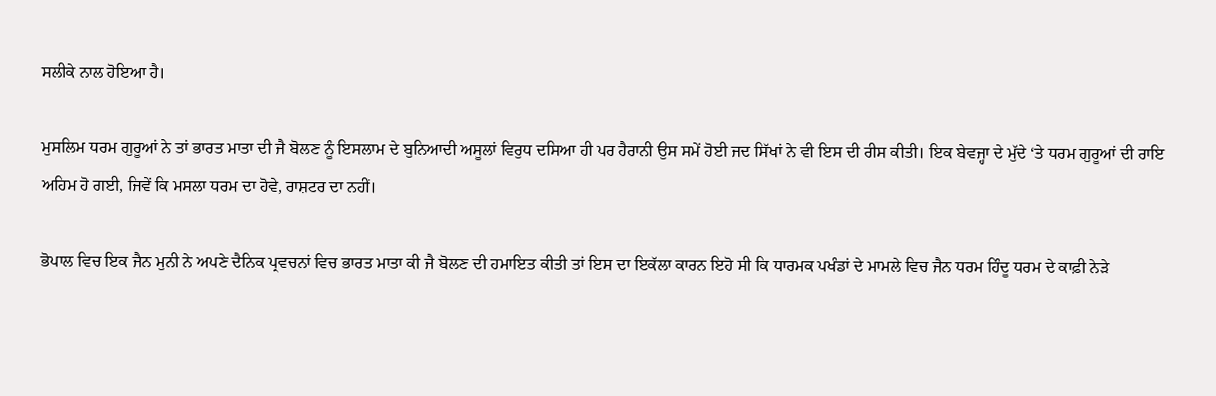ਸਲੀਕੇ ਨਾਲ ਹੋਇਆ ਹੈ।

ਮੁਸਲਿਮ ਧਰਮ ਗੁਰੂਆਂ ਨੇ ਤਾਂ ਭਾਰਤ ਮਾਤਾ ਦੀ ਜੈ ਬੋਲਣ ਨੂੰ ਇਸਲਾਮ ਦੇ ਬੁਨਿਆਦੀ ਅਸੂਲਾਂ ਵਿਰੁਧ ਦਸਿਆ ਹੀ ਪਰ ਹੈਰਾਨੀ ਉਸ ਸਮੇਂ ਹੋਈ ਜਦ ਸਿੱਖਾਂ ਨੇ ਵੀ ਇਸ ਦੀ ਰੀਸ ਕੀਤੀ। ਇਕ ਬੇਵਜ੍ਹਾ ਦੇ ਮੁੱਦੇ ‘ਤੇ ਧਰਮ ਗੁਰੂਆਂ ਦੀ ਰਾਇ ਅਹਿਮ ਹੋ ਗਈ, ਜਿਵੇਂ ਕਿ ਮਸਲਾ ਧਰਮ ਦਾ ਹੋਵੇ, ਰਾਸ਼ਟਰ ਦਾ ਨਹੀਂ।

ਭੋਪਾਲ ਵਿਚ ਇਕ ਜੈਨ ਮੁਨੀ ਨੇ ਅਪਣੇ ਦੈਨਿਕ ਪ੍ਰਵਚਨਾਂ ਵਿਚ ਭਾਰਤ ਮਾਤਾ ਕੀ ਜੈ ਬੋਲਣ ਦੀ ਹਮਾਇਤ ਕੀਤੀ ਤਾਂ ਇਸ ਦਾ ਇਕੱਲਾ ਕਾਰਨ ਇਹੋ ਸੀ ਕਿ ਧਾਰਮਕ ਪਖੰਡਾਂ ਦੇ ਮਾਮਲੇ ਵਿਚ ਜੈਨ ਧਰਮ ਹਿੰਦੂ ਧਰਮ ਦੇ ਕਾਫ਼ੀ ਨੇੜੇ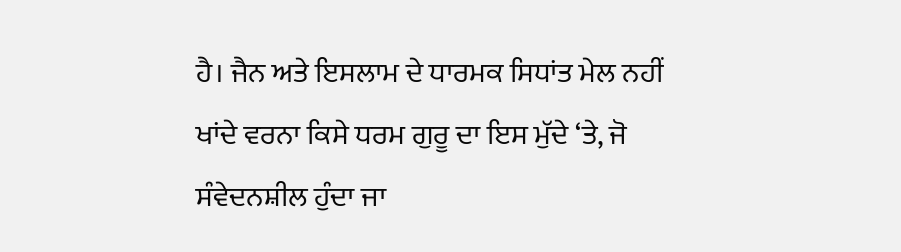ਹੈ। ਜੈਨ ਅਤੇ ਇਸਲਾਮ ਦੇ ਧਾਰਮਕ ਸਿਧਾਂਤ ਮੇਲ ਨਹੀਂ ਖਾਂਦੇ ਵਰਨਾ ਕਿਸੇ ਧਰਮ ਗੁਰੂ ਦਾ ਇਸ ਮੁੱਦੇ ‘ਤੇ, ਜੋ ਸੰਵੇਦਨਸ਼ੀਲ ਹੁੰਦਾ ਜਾ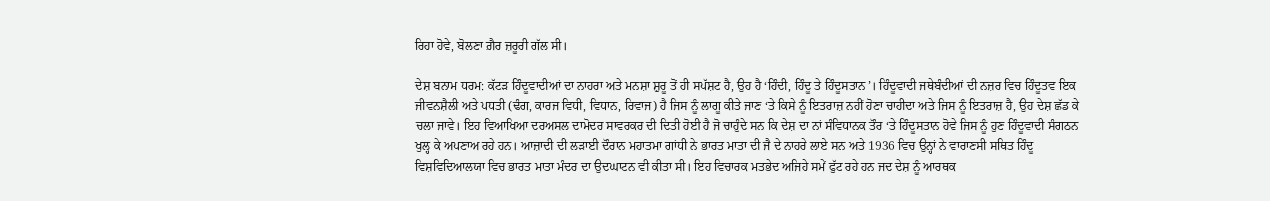ਰਿਹਾ ਹੋਵੇ, ਬੋਲਣਾ ਗ਼ੈਰ ਜ਼ਰੂਰੀ ਗੱਲ ਸੀ।

ਦੇਸ਼ ਬਨਾਮ ਧਰਮ: ਕੱਟੜ ਹਿੰਦੂਵਾਦੀਆਂ ਦਾ ਨਾਹਰਾ ਅਤੇ ਮਨਸ਼ਾ ਸ਼ੁਰੂ ਤੋਂ ਹੀ ਸਪੱਸ਼ਟ ਹੈ, ਉਹ ਹੈ ‘ਹਿੰਦੀ, ਹਿੰਦੂ ਤੇ ਹਿੰਦੂਸਤਾਨ’। ਹਿੰਦੂਵਾਦੀ ਜਥੇਬੰਦੀਆਂ ਦੀ ਨਜ਼ਰ ਵਿਚ ਹਿੰਦੂਤਵ ਇਕ ਜੀਵਨਸ਼ੈਲੀ ਅਤੇ ਪਧਤੀ (ਢੰਗ, ਕਾਰਜ ਵਿਧੀ, ਵਿਧਾਨ, ਰਿਵਾਜ) ਹੈ ਜਿਸ ਨੂੰ ਲਾਗੂ ਕੀਤੇ ਜਾਣ ‘ਤੇ ਕਿਸੇ ਨੂੰ ਇਤਰਾਜ਼ ਨਹੀਂ ਹੋਣਾ ਚਾਹੀਦਾ ਅਤੇ ਜਿਸ ਨੂੰ ਇਤਰਾਜ਼ ਹੈ, ਉਹ ਦੇਸ਼ ਛੱਡ ਕੇ ਚਲਾ ਜਾਵੇ। ਇਹ ਵਿਆਖਿਆ ਦਰਅਸਲ ਦਾਮੋਦਰ ਸਾਵਰਕਰ ਦੀ ਦਿਤੀ ਹੋਈ ਹੈ ਜੋ ਚਾਹੁੰਦੇ ਸਨ ਕਿ ਦੇਸ਼ ਦਾ ਨਾਂ ਸੰਵਿਧਾਨਕ ਤੌਰ ‘ਤੇ ਹਿੰਦੂਸਤਾਨ ਹੋਵੇ ਜਿਸ ਨੂੰ ਹੁਣ ਹਿੰਦੂਵਾਦੀ ਸੰਗਠਨ ਖੁਲ੍ਹ ਕੇ ਅਪਣਾਅ ਰਹੇ ਹਨ। ਆਜ਼ਾਦੀ ਦੀ ਲੜਾਈ ਦੌਰਾਨ ਮਹਾਤਮਾ ਗਾਂਧੀ ਨੇ ਭਾਰਤ ਮਾਤਾ ਦੀ ਜੈ ਦੇ ਨਾਹਰੇ ਲਾਏ ਸਨ ਅਤੇ 1936 ਵਿਚ ਉਨ੍ਹਾਂ ਨੇ ਵਾਰਾਣਸੀ ਸਥਿਤ ਹਿੰਦੂ ਵਿਸ਼ਵਿਦਿਆਲਯਾ ਵਿਚ ਭਾਰਤ ਮਾਤਾ ਮੰਦਰ ਦਾ ਉਦਘਾਟਨ ਵੀ ਕੀਤਾ ਸੀ। ਇਹ ਵਿਚਾਰਕ ਮਤਭੇਦ ਅਜਿਹੇ ਸਮੇਂ ਫੁੱਟ ਰਹੇ ਹਨ ਜਦ ਦੇਸ਼ ਨੂੰ ਆਰਥਕ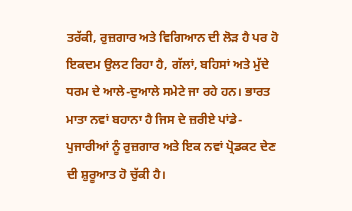ਤਰੱਕੀ, ਰੁਜ਼ਗਾਰ ਅਤੇ ਵਿਗਿਆਨ ਦੀ ਲੋੜ ਹੈ ਪਰ ਹੋ ਇਕਦਮ ਉਲਟ ਰਿਹਾ ਹੈ, ਗੱਲਾਂ, ਬਹਿਸਾਂ ਅਤੇ ਮੁੱਦੇ ਧਰਮ ਦੇ ਆਲੇ-ਦੁਆਲੇ ਸਮੇਟੇ ਜਾ ਰਹੇ ਹਨ। ਭਾਰਤ ਮਾਤਾ ਨਵਾਂ ਬਹਾਨਾ ਹੈ ਜਿਸ ਦੇ ਜ਼ਰੀਏ ਪਾਂਡੇ-ਪੁਜਾਰੀਆਂ ਨੂੰ ਰੁਜ਼ਗਾਰ ਅਤੇ ਇਕ ਨਵਾਂ ਪ੍ਰੋਡਕਟ ਦੇਣ ਦੀ ਸ਼ੁਰੂਆਤ ਹੋ ਚੁੱਕੀ ਹੈ।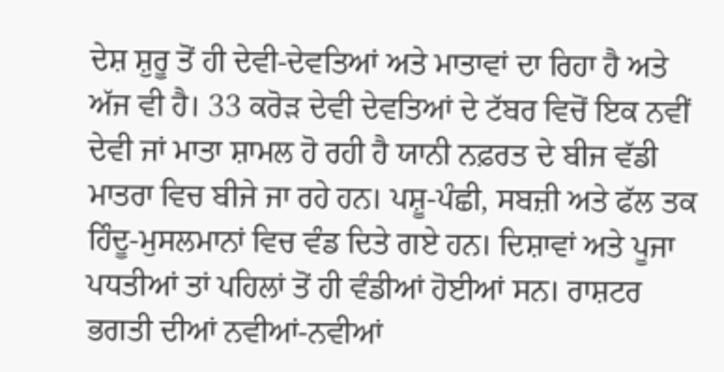ਦੇਸ਼ ਸ਼ੁਰੂ ਤੋਂ ਹੀ ਦੇਵੀ-ਦੇਵਤਿਆਂ ਅਤੇ ਮਾਤਾਵਾਂ ਦਾ ਰਿਹਾ ਹੈ ਅਤੇ ਅੱਜ ਵੀ ਹੈ। 33 ਕਰੋੜ ਦੇਵੀ ਦੇਵਤਿਆਂ ਦੇ ਟੱਬਰ ਵਿਚੋਂ ਇਕ ਨਵੀਂ ਦੇਵੀ ਜਾਂ ਮਾਤਾ ਸ਼ਾਮਲ ਹੋ ਰਹੀ ਹੈ ਯਾਨੀ ਨਫ਼ਰਤ ਦੇ ਬੀਜ ਵੱਡੀ ਮਾਤਰਾ ਵਿਚ ਬੀਜੇ ਜਾ ਰਹੇ ਹਨ। ਪਸ਼ੂ-ਪੰਛੀ, ਸਬਜ਼ੀ ਅਤੇ ਫੱਲ ਤਕ ਹਿੰਦੂ-ਮੁਸਲਮਾਨਾਂ ਵਿਚ ਵੰਡ ਦਿਤੇ ਗਏ ਹਨ। ਦਿਸ਼ਾਵਾਂ ਅਤੇ ਪੂਜਾ ਪਧਤੀਆਂ ਤਾਂ ਪਹਿਲਾਂ ਤੋਂ ਹੀ ਵੰਡੀਆਂ ਹੋਈਆਂ ਸਨ। ਰਾਸ਼ਟਰ ਭਗਤੀ ਦੀਆਂ ਨਵੀਆਂ-ਨਵੀਆਂ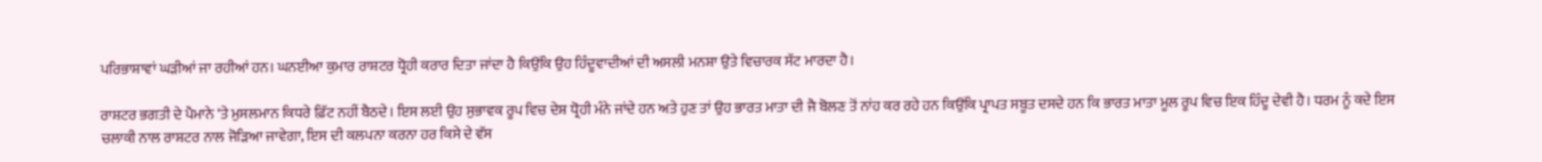ਪਰਿਭਾਸ਼ਾਵਾਂ ਘੜੀਆਂ ਜਾ ਰਹੀਆਂ ਹਨ। ਘਨਈਆ ਕੁਮਾਰ ਰਾਸ਼ਟਰ ਧ੍ਰੋਹੀ ਕਰਾਰ ਦਿਤਾ ਜਾਂਦਾ ਹੈ ਕਿਉਂਕਿ ਉਹ ਹਿੰਦੂਵਾਦੀਆਂ ਦੀ ਅਸਲੀ ਮਨਸ਼ਾ ਉਤੇ ਵਿਚਾਰਕ ਸੱਟ ਮਾਰਦਾ ਹੈ।

ਰਾਸ਼ਟਰ ਭਗਤੀ ਦੇ ਪੈਮਾਨੇ ‘ਤੇ ਮੁਸਲਮਾਨ ਕਿਧਰੇ ਫ਼ਿੱਟ ਨਹੀਂ ਬੈਠਦੇ। ਇਸ ਲਈ ਉਹ ਸੁਭਾਵਕ ਰੂਪ ਵਿਚ ਦੇਸ਼ ਧ੍ਰੋਹੀ ਮੰਨੇ ਜਾਂਦੇ ਹਨ ਅਤੇ ਹੁਣ ਤਾਂ ਉਹ ਭਾਰਤ ਮਾਤਾ ਦੀ ਜੈ ਬੋਲਣ ਤੋਂ ਨਾਂਹ ਕਰ ਰਹੇ ਹਨ ਕਿਉਂਕਿ ਪ੍ਰਾਪਤ ਸਬੂਤ ਦਸਦੇ ਹਨ ਕਿ ਭਾਰਤ ਮਾਤਾ ਮੂਲ ਰੂਪ ਵਿਚ ਇਕ ਹਿੰਦੂ ਦੇਵੀ ਹੈ। ਧਰਮ ਨੂੰ ਕਦੇ ਇਸ ਚਲਾਕੀ ਨਾਲ ਰਾਸ਼ਟਰ ਨਾਲ ਜੋੜਿਆ ਜਾਵੇਗਾ, ਇਸ ਦੀ ਕਲਪਨਾ ਕਰਨਾ ਹਰ ਕਿਸੇ ਦੇ ਵੱਸ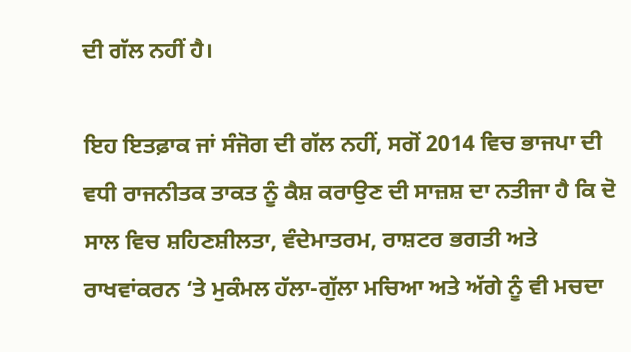ਦੀ ਗੱਲ ਨਹੀਂ ਹੈ।

ਇਹ ਇਤਫ਼ਾਕ ਜਾਂ ਸੰਜੋਗ ਦੀ ਗੱਲ ਨਹੀਂ, ਸਗੋਂ 2014 ਵਿਚ ਭਾਜਪਾ ਦੀ ਵਧੀ ਰਾਜਨੀਤਕ ਤਾਕਤ ਨੂੰ ਕੈਸ਼ ਕਰਾਉਣ ਦੀ ਸਾਜ਼ਸ਼ ਦਾ ਨਤੀਜਾ ਹੈ ਕਿ ਦੋ ਸਾਲ ਵਿਚ ਸ਼ਹਿਣਸ਼ੀਲਤਾ, ਵੰਦੇਮਾਤਰਮ, ਰਾਸ਼ਟਰ ਭਗਤੀ ਅਤੇ ਰਾਖਵਾਂਕਰਨ ‘ਤੇ ਮੁਕੰਮਲ ਹੱਲਾ-ਗੁੱਲਾ ਮਚਿਆ ਅਤੇ ਅੱਗੇ ਨੂੰ ਵੀ ਮਚਦਾ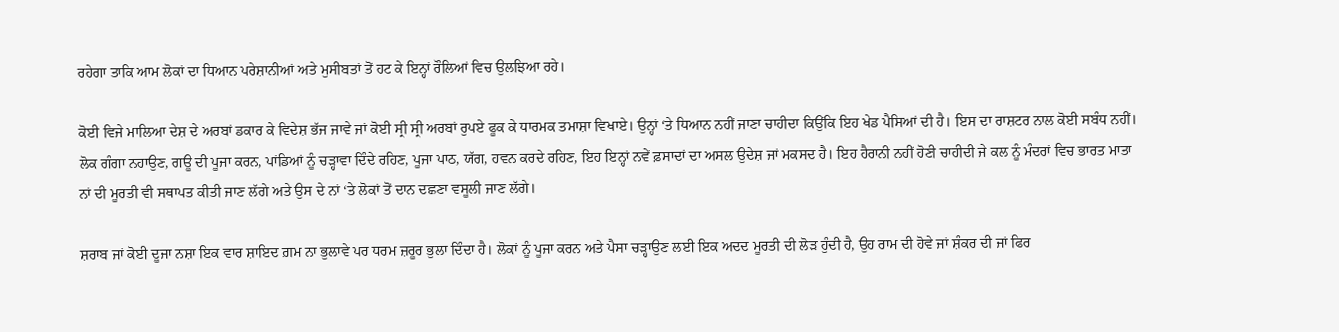ਰਹੇਗਾ ਤਾਕਿ ਆਮ ਲੋਕਾਂ ਦਾ ਧਿਆਨ ਪਰੇਸ਼ਾਨੀਆਂ ਅਤੇ ਮੁਸੀਬਤਾਂ ਤੋਂ ਹਟ ਕੇ ਇਨ੍ਹਾਂ ਰੌਲਿਆਂ ਵਿਚ ਉਲਝਿਆ ਰਹੇ।

ਕੋਈ ਵਿਜੇ ਮਾਲਿਆ ਦੇਸ਼ ਦੇ ਅਰਬਾਂ ਡਕਾਰ ਕੇ ਵਿਦੇਸ਼ ਭੱਜ ਜਾਵੇ ਜਾਂ ਕੋਈ ਸ੍ਰੀ ਸ੍ਰੀ ਅਰਬਾਂ ਰੁਪਏ ਫੂਕ ਕੇ ਧਾਰਮਕ ਤਮਾਸ਼ਾ ਵਿਖਾਏ। ਉਨ੍ਹਾਂ ‘ਤੇ ਧਿਆਨ ਨਹੀਂ ਜਾਣਾ ਚਾਹੀਦਾ ਕਿਉਂਕਿ ਇਹ ਖੇਡ ਪੈਸਿਆਂ ਦੀ ਹੈ। ਇਸ ਦਾ ਰਾਸ਼ਟਰ ਨਾਲ ਕੋਈ ਸਬੰਧ ਨਹੀਂ। ਲੋਕ ਗੰਗਾ ਨਹਾਉਣ, ਗਊ ਦੀ ਪੂਜਾ ਕਰਨ, ਪਾਂਡਿਆਂ ਨੂੰ ਚੜ੍ਹਾਵਾ ਦਿੰਦੇ ਰਹਿਣ, ਪੂਜਾ ਪਾਠ, ਯੱਗ, ਹਵਨ ਕਰਦੇ ਰਹਿਣ, ਇਹ ਇਨ੍ਹਾਂ ਨਵੇਂ ਫ਼ਸਾਦਾਂ ਦਾ ਅਸਲ ਉਦੇਸ਼ ਜਾਂ ਮਕਸਦ ਹੈ। ਇਹ ਹੈਰਾਨੀ ਨਹੀਂ ਹੋਣੀ ਚਾਹੀਦੀ ਜੇ ਕਲ ਨੂੰ ਮੰਦਰਾਂ ਵਿਚ ਭਾਰਤ ਮਾਤਾ ਨਾਂ ਦੀ ਮੂਰਤੀ ਵੀ ਸਥਾਪਤ ਕੀਤੀ ਜਾਣ ਲੱਗੇ ਅਤੇ ਉਸ ਦੇ ਨਾਂ ‘ਤੇ ਲੋਕਾਂ ਤੋਂ ਦਾਨ ਦਛਣਾ ਵਸੂਲੀ ਜਾਣ ਲੱਗੇ।

ਸ਼ਰਾਬ ਜਾਂ ਕੋਈ ਦੂਜਾ ਨਸ਼ਾ ਇਕ ਵਾਰ ਸ਼ਾਇਦ ਗ਼ਮ ਨਾ ਭੁਲਾਵੇ ਪਰ ਧਰਮ ਜ਼ਰੂਰ ਭੁਲਾ ਦਿੰਦਾ ਹੈ। ਲੋਕਾਂ ਨੂੰ ਪੂਜਾ ਕਰਨ ਅਤੇ ਪੈਸਾ ਚੜ੍ਹਾਉਣ ਲਈ ਇਕ ਅਦਦ ਮੂਰਤੀ ਦੀ ਲੋੜ ਹੁੰਦੀ ਹੈ, ਉਹ ਰਾਮ ਦੀ ਹੋਵੇ ਜਾਂ ਸ਼ੰਕਰ ਦੀ ਜਾਂ ਫਿਰ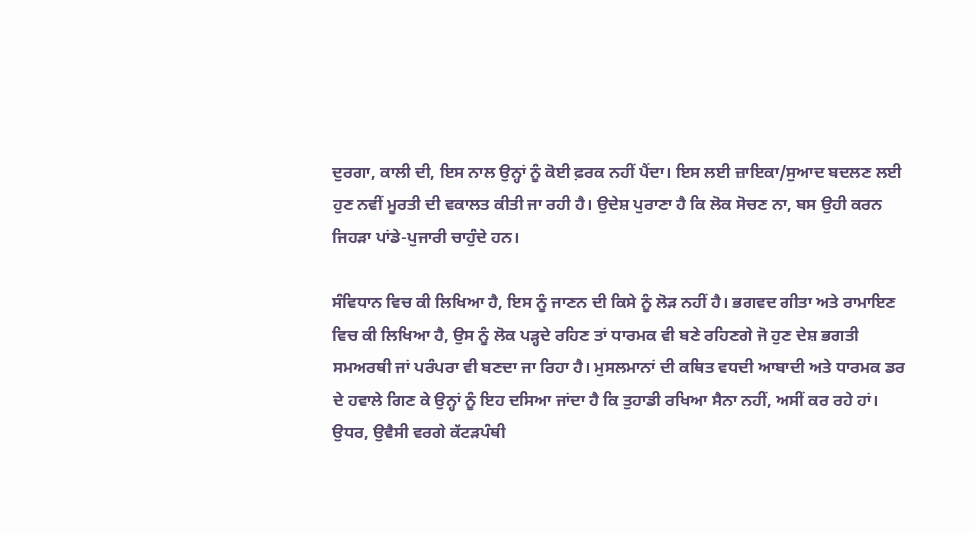ਦੁਰਗਾ, ਕਾਲੀ ਦੀ, ਇਸ ਨਾਲ ਉਨ੍ਹਾਂ ਨੂੰ ਕੋਈ ਫ਼ਰਕ ਨਹੀਂ ਪੈਂਦਾ। ਇਸ ਲਈ ਜ਼ਾਇਕਾ/ਸੁਆਦ ਬਦਲਣ ਲਈ ਹੁਣ ਨਵੀਂ ਮੂਰਤੀ ਦੀ ਵਕਾਲਤ ਕੀਤੀ ਜਾ ਰਹੀ ਹੈ। ਉਦੇਸ਼ ਪੁਰਾਣਾ ਹੈ ਕਿ ਲੋਕ ਸੋਚਣ ਨਾ, ਬਸ ਉਹੀ ਕਰਨ ਜਿਹੜਾ ਪਾਂਡੇ-ਪੁਜਾਰੀ ਚਾਹੁੰਦੇ ਹਨ।

ਸੰਵਿਧਾਨ ਵਿਚ ਕੀ ਲਿਖਿਆ ਹੈ, ਇਸ ਨੂੰ ਜਾਣਨ ਦੀ ਕਿਸੇ ਨੂੰ ਲੋੜ ਨਹੀਂ ਹੈ। ਭਗਵਦ ਗੀਤਾ ਅਤੇ ਰਾਮਾਇਣ ਵਿਚ ਕੀ ਲਿਖਿਆ ਹੈ, ਉਸ ਨੂੰ ਲੋਕ ਪੜ੍ਹਦੇ ਰਹਿਣ ਤਾਂ ਧਾਰਮਕ ਵੀ ਬਣੇ ਰਹਿਣਗੇ ਜੋ ਹੁਣ ਦੇਸ਼ ਭਗਤੀ ਸਮਅਰਥੀ ਜਾਂ ਪਰੰਪਰਾ ਵੀ ਬਣਦਾ ਜਾ ਰਿਹਾ ਹੈ। ਮੁਸਲਮਾਨਾਂ ਦੀ ਕਥਿਤ ਵਧਦੀ ਆਬਾਦੀ ਅਤੇ ਧਾਰਮਕ ਡਰ ਦੇ ਹਵਾਲੇ ਗਿਣ ਕੇ ਉਨ੍ਹਾਂ ਨੂੰ ਇਹ ਦਸਿਆ ਜਾਂਦਾ ਹੈ ਕਿ ਤੁਹਾਡੀ ਰਖਿਆ ਸੈਨਾ ਨਹੀਂ, ਅਸੀਂ ਕਰ ਰਹੇ ਹਾਂ। ਉਧਰ, ਉਵੈਸੀ ਵਰਗੇ ਕੱਟੜਪੰਥੀ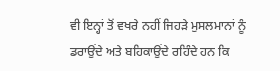ਵੀ ਇਨ੍ਹਾਂ ਤੋਂ ਵਖਰੇ ਨਹੀਂ ਜਿਹੜੇ ਮੁਸਲਮਾਨਾਂ ਨੂੰ ਡਰਾਉਂਦੇ ਅਤੇ ਬਹਿਕਾਉਂਦੇ ਰਹਿੰਦੇ ਹਨ ਕਿ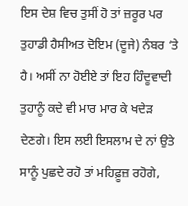ਇਸ ਦੇਸ਼ ਵਿਚ ਤੁਸੀਂ ਹੋ ਤਾਂ ਜ਼ਰੂਰ ਪਰ ਤੁਹਾਡੀ ਹੈਸੀਅਤ ਦੋਇਮ (ਦੂਜੇ) ਨੰਬਰ ‘ਤੇ ਹੈ। ਅਸੀਂ ਨਾ ਹੋਈਏ ਤਾਂ ਇਹ ਹਿੰਦੂਵਾਦੀ ਤੁਹਾਨੂੰ ਕਦੇ ਵੀ ਮਾਰ ਮਾਰ ਕੇ ਖਦੇੜ ਦੇਣਗੇ। ਇਸ ਲਈ ਇਸਲਾਮ ਦੇ ਨਾਂ ਉਤੇ ਸਾਨੂੰ ਪੁਛਦੇ ਰਹੋ ਤਾਂ ਮਹਿਫ਼ੂਜ਼ ਰਹੋਗੇ,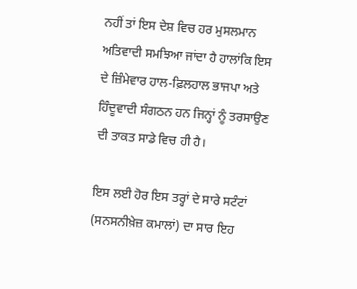ਨਹੀਂ ਤਾਂ ਇਸ ਦੇਸ਼ ਵਿਚ ਹਰ ਮੁਸਲਮਾਨ ਅਤਿਵਾਦੀ ਸਮਝਿਆ ਜਾਂਦਾ ਹੈ ਹਾਲਾਂਕਿ ਇਸ ਦੇ ਜ਼ਿੰਮੇਵਾਰ ਹਾਲ-ਫ਼ਿਲਹਾਲ ਭਾਜਪਾ ਅਤੇ ਹਿੰਦੂਵਾਦੀ ਸੰਗਠਨ ਹਨ ਜਿਨ੍ਹਾਂ ਨੂੰ ਤਰਸਾਉਣ ਦੀ ਤਾਕਤ ਸਾਡੇ ਵਿਚ ਹੀ ਹੈ।

ਇਸ ਲਈ ਹੋਰ ਇਸ ਤਰ੍ਹਾਂ ਦੇ ਸਾਰੇ ਸਟੰਟਾਂ (ਸਨਸਨੀਖ਼ੇਜ਼ ਕਮਾਲਾਂ) ਦਾ ਸਾਰ ਇਹ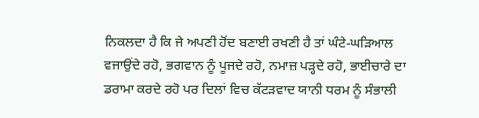ਨਿਕਲਦਾ ਹੈ ਕਿ ਜੇ ਅਪਣੀ ਹੋਂਦ ਬਣਾਈ ਰਖਣੀ ਹੈ ਤਾਂ ਘੰਟੇ-ਘੜਿਆਲ ਵਜਾਉਂਦੇ ਰਹੋ, ਭਗਵਾਨ ਨੂੰ ਪੂਜਦੇ ਰਹੋ, ਨਮਾਜ਼ ਪੜ੍ਹਦੇ ਰਹੋ, ਭਾਈਚਾਰੇ ਦਾ ਡਰਾਮਾ ਕਰਦੇ ਰਹੋ ਪਰ ਦਿਲਾਂ ਵਿਚ ਕੱਟੜਵਾਦ ਯਾਨੀ ਧਰਮ ਨੂੰ ਸੰਭਾਲੀ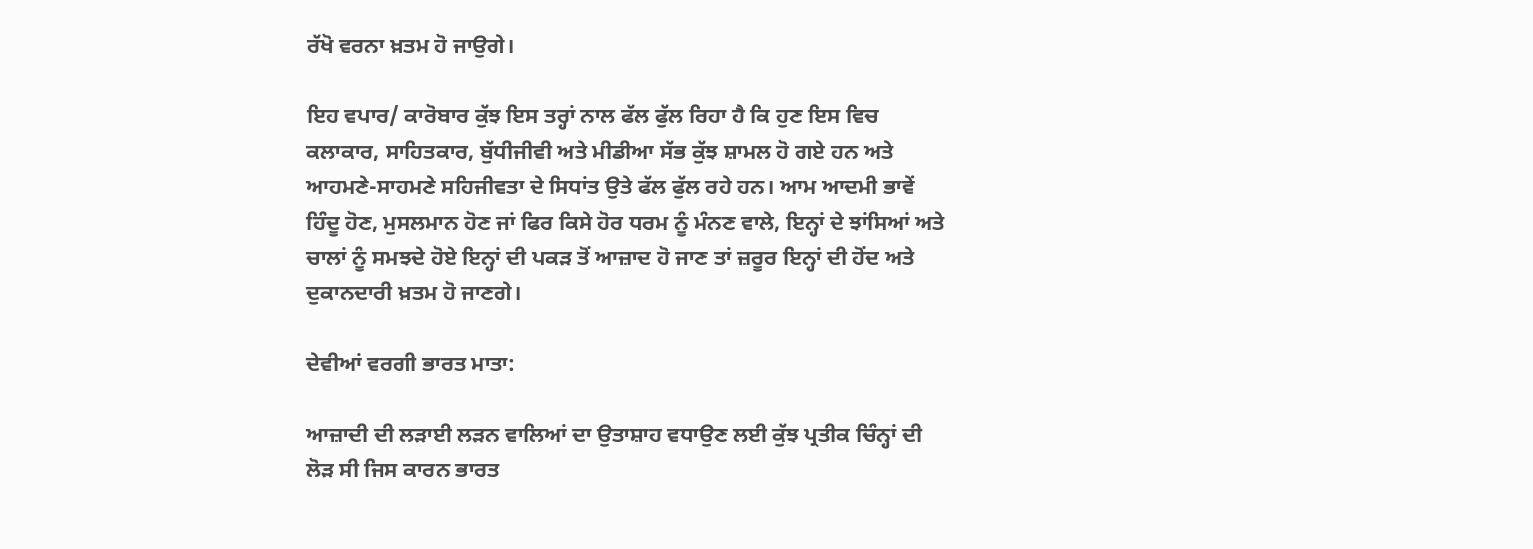ਰੱਖੋ ਵਰਨਾ ਖ਼ਤਮ ਹੋ ਜਾਉਗੇ।

ਇਹ ਵਪਾਰ/ ਕਾਰੋਬਾਰ ਕੁੱਝ ਇਸ ਤਰ੍ਹਾਂ ਨਾਲ ਫੱਲ ਫੁੱਲ ਰਿਹਾ ਹੈ ਕਿ ਹੁਣ ਇਸ ਵਿਚ ਕਲਾਕਾਰ, ਸਾਹਿਤਕਾਰ, ਬੁੱਧੀਜੀਵੀ ਅਤੇ ਮੀਡੀਆ ਸੱਭ ਕੁੱਝ ਸ਼ਾਮਲ ਹੋ ਗਏ ਹਨ ਅਤੇ ਆਹਮਣੇ-ਸਾਹਮਣੇ ਸਹਿਜੀਵਤਾ ਦੇ ਸਿਧਾਂਤ ਉਤੇ ਫੱਲ ਫੁੱਲ ਰਹੇ ਹਨ। ਆਮ ਆਦਮੀ ਭਾਵੇਂ ਹਿੰਦੂ ਹੋਣ, ਮੁਸਲਮਾਨ ਹੋਣ ਜਾਂ ਫਿਰ ਕਿਸੇ ਹੋਰ ਧਰਮ ਨੂੰ ਮੰਨਣ ਵਾਲੇ, ਇਨ੍ਹਾਂ ਦੇ ਝਾਂਸਿਆਂ ਅਤੇ ਚਾਲਾਂ ਨੂੰ ਸਮਝਦੇ ਹੋਏ ਇਨ੍ਹਾਂ ਦੀ ਪਕੜ ਤੋਂ ਆਜ਼ਾਦ ਹੋ ਜਾਣ ਤਾਂ ਜ਼ਰੂਰ ਇਨ੍ਹਾਂ ਦੀ ਹੋਂਦ ਅਤੇ ਦੁਕਾਨਦਾਰੀ ਖ਼ਤਮ ਹੋ ਜਾਣਗੇ।

ਦੇਵੀਆਂ ਵਰਗੀ ਭਾਰਤ ਮਾਤਾ:

ਆਜ਼ਾਦੀ ਦੀ ਲੜਾਈ ਲੜਨ ਵਾਲਿਆਂ ਦਾ ਉਤਾਸ਼ਾਹ ਵਧਾਉਣ ਲਈ ਕੁੱਝ ਪ੍ਰਤੀਕ ਚਿੰਨ੍ਹਾਂ ਦੀ ਲੋੜ ਸੀ ਜਿਸ ਕਾਰਨ ਭਾਰਤ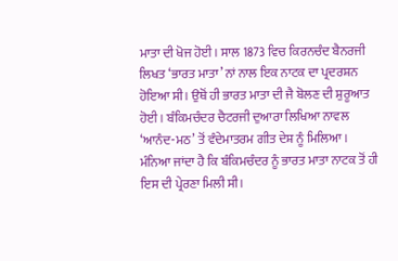ਮਾਤਾ ਦੀ ਖੋਜ ਹੋਈ। ਸਾਲ 1873 ਵਿਚ ਕਿਰਨਚੰਦ ਬੈਨਰਜੀ ਲਿਖਤ ‘ਭਾਰਤ ਮਾਤਾ’ ਨਾਂ ਨਾਲ ਇਕ ਨਾਟਕ ਦਾ ਪ੍ਰਦਰਸ਼ਨ ਹੋਇਆ ਸੀ। ਉਥੋਂ ਹੀ ਭਾਰਤ ਮਾਤਾ ਦੀ ਜੈ ਬੋਲਣ ਦੀ ਸ਼ੁਰੂਆਤ ਹੋਈ। ਬੰਕਿਮਚੰਦਰ ਚੈਟਰਜੀ ਦੁਆਰਾ ਲਿਖਿਆ ਨਾਵਲ ‘ਆਨੰਦ-ਮਠ’ ਤੋਂ ਵੰਦੇਮਾਤਰਮ ਗੀਤ ਦੇਸ਼ ਨੂੰ ਮਿਲਿਆ। ਮੰਨਿਆ ਜਾਂਦਾ ਹੈ ਕਿ ਬੰਕਿਮਚੰਦਰ ਨੂੰ ਭਾਰਤ ਮਾਤਾ ਨਾਟਕ ਤੋਂ ਹੀ ਇਸ ਦੀ ਪ੍ਰੇਰਣਾ ਮਿਲੀ ਸੀ।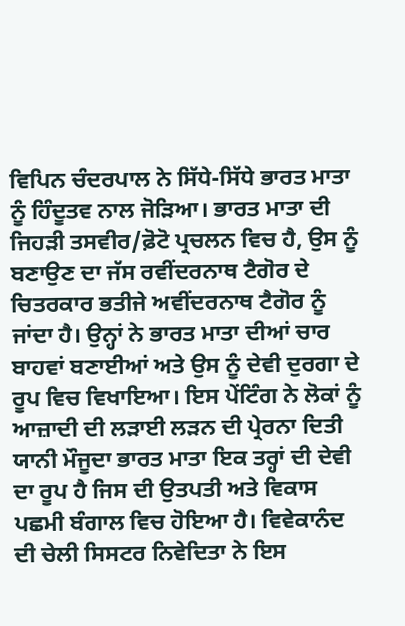ਵਿਪਿਨ ਚੰਦਰਪਾਲ ਨੇ ਸਿੱਧੇ-ਸਿੱਧੇ ਭਾਰਤ ਮਾਤਾ ਨੂੰ ਹਿੰਦੂਤਵ ਨਾਲ ਜੋੜਿਆ। ਭਾਰਤ ਮਾਤਾ ਦੀ ਜਿਹੜੀ ਤਸਵੀਰ/ਫ਼ੋਟੋ ਪ੍ਰਚਲਨ ਵਿਚ ਹੈ, ਉਸ ਨੂੰ ਬਣਾਉਣ ਦਾ ਜੱਸ ਰਵੀਂਦਰਨਾਥ ਟੈਗੋਰ ਦੇ ਚਿਤਰਕਾਰ ਭਤੀਜੇ ਅਵੀਂਦਰਨਾਥ ਟੈਗੋਰ ਨੂੰ ਜਾਂਦਾ ਹੈ। ਉਨ੍ਹਾਂ ਨੇ ਭਾਰਤ ਮਾਤਾ ਦੀਆਂ ਚਾਰ ਬਾਹਵਾਂ ਬਣਾਈਆਂ ਅਤੇ ਉਸ ਨੂੰ ਦੇਵੀ ਦੁਰਗਾ ਦੇ ਰੂਪ ਵਿਚ ਵਿਖਾਇਆ। ਇਸ ਪੇਂਟਿੰਗ ਨੇ ਲੋਕਾਂ ਨੂੰ ਆਜ਼ਾਦੀ ਦੀ ਲੜਾਈ ਲੜਨ ਦੀ ਪ੍ਰੇਰਨਾ ਦਿਤੀ ਯਾਨੀ ਮੌਜੂਦਾ ਭਾਰਤ ਮਾਤਾ ਇਕ ਤਰ੍ਹਾਂ ਦੀ ਦੇਵੀ ਦਾ ਰੂਪ ਹੈ ਜਿਸ ਦੀ ਉਤਪਤੀ ਅਤੇ ਵਿਕਾਸ ਪਛਮੀ ਬੰਗਾਲ ਵਿਚ ਹੋਇਆ ਹੈ। ਵਿਵੇਕਾਨੰਦ ਦੀ ਚੇਲੀ ਸਿਸਟਰ ਨਿਵੇਦਿਤਾ ਨੇ ਇਸ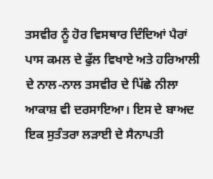ਤਸਵੀਰ ਨੂੰ ਹੋਰ ਵਿਸਥਾਰ ਦਿੰਦਿਆਂ ਪੈਰਾਂ ਪਾਸ ਕਮਲ ਦੇ ਫੁੱਲ ਵਿਖਾਏ ਅਤੇ ਹਰਿਆਲੀ ਦੇ ਨਾਲ-ਨਾਲ ਤਸਵੀਰ ਦੇ ਪਿੱਛੇ ਨੀਲਾ ਆਕਾਸ਼ ਵੀ ਦਰਸਾਇਆ। ਇਸ ਦੇ ਬਾਅਦ ਇਕ ਸੁਤੰਤਰਾ ਲੜਾਈ ਦੇ ਸੈਨਾਪਤੀ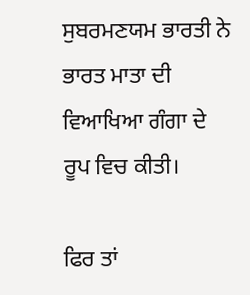ਸੁਬਰਮਣਯਮ ਭਾਰਤੀ ਨੇ ਭਾਰਤ ਮਾਤਾ ਦੀ ਵਿਆਖਿਆ ਗੰਗਾ ਦੇ ਰੂਪ ਵਿਚ ਕੀਤੀ।

ਫਿਰ ਤਾਂ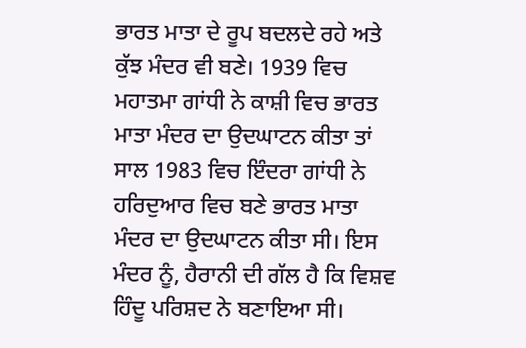ਭਾਰਤ ਮਾਤਾ ਦੇ ਰੂਪ ਬਦਲਦੇ ਰਹੇ ਅਤੇ ਕੁੱਝ ਮੰਦਰ ਵੀ ਬਣੇ। 1939 ਵਿਚ ਮਹਾਤਮਾ ਗਾਂਧੀ ਨੇ ਕਾਸ਼ੀ ਵਿਚ ਭਾਰਤ ਮਾਤਾ ਮੰਦਰ ਦਾ ਉਦਘਾਟਨ ਕੀਤਾ ਤਾਂ ਸਾਲ 1983 ਵਿਚ ਇੰਦਰਾ ਗਾਂਧੀ ਨੇ ਹਰਿਦੁਆਰ ਵਿਚ ਬਣੇ ਭਾਰਤ ਮਾਤਾ ਮੰਦਰ ਦਾ ਉਦਘਾਟਨ ਕੀਤਾ ਸੀ। ਇਸ ਮੰਦਰ ਨੂੰ, ਹੈਰਾਨੀ ਦੀ ਗੱਲ ਹੈ ਕਿ ਵਿਸ਼ਵ ਹਿੰਦੂ ਪਰਿਸ਼ਦ ਨੇ ਬਣਾਇਆ ਸੀ।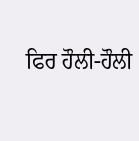ਫਿਰ ਹੌਲੀ-ਹੌਲੀ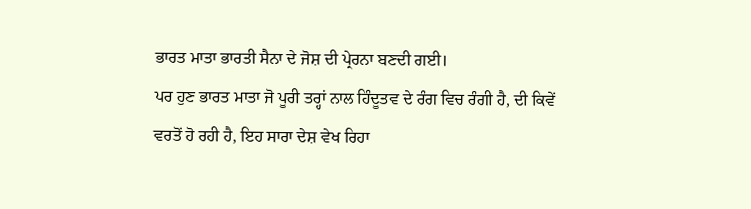ਭਾਰਤ ਮਾਤਾ ਭਾਰਤੀ ਸੈਨਾ ਦੇ ਜੋਸ਼ ਦੀ ਪ੍ਰੇਰਨਾ ਬਣਦੀ ਗਈ।
ਪਰ ਹੁਣ ਭਾਰਤ ਮਾਤਾ ਜੋ ਪੂਰੀ ਤਰ੍ਹਾਂ ਨਾਲ ਹਿੰਦੂਤਵ ਦੇ ਰੰਗ ਵਿਚ ਰੰਗੀ ਹੈ, ਦੀ ਕਿਵੇਂ ਵਰਤੋਂ ਹੋ ਰਹੀ ਹੈ, ਇਹ ਸਾਰਾ ਦੇਸ਼ ਵੇਖ ਰਿਹਾ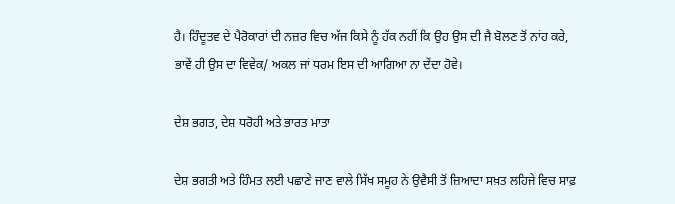ਹੈ। ਹਿੰਦੂਤਵ ਦੇ ਪੈਰੋਕਾਰਾਂ ਦੀ ਨਜ਼ਰ ਵਿਚ ਅੱਜ ਕਿਸੇ ਨੂੰ ਹੱਕ ਨਹੀਂ ਕਿ ਉਹ ਉਸ ਦੀ ਜੈ ਬੋਲਣ ਤੋਂ ਨਾਂਹ ਕਰੇ, ਭਾਵੇਂ ਹੀ ਉਸ ਦਾ ਵਿਵੇਕ/ ਅਕਲ ਜਾਂ ਧਰਮ ਇਸ ਦੀ ਆਗਿਆ ਨਾ ਦੇਂਦਾ ਹੋਵੇ।

ਦੇਸ਼ ਭਗਤ, ਦੇਸ਼ ਧਰੋਹੀ ਅਤੇ ਭਾਰਤ ਮਾਤਾ

ਦੇਸ਼ ਭਗਤੀ ਅਤੇ ਹਿੰਮਤ ਲਈ ਪਛਾਣੇ ਜਾਣ ਵਾਲੇ ਸਿੱਖ ਸਮੂਹ ਨੇ ਉਵੈਸੀ ਤੋਂ ਜ਼ਿਆਦਾ ਸਖ਼ਤ ਲਹਿਜੇ ਵਿਚ ਸਾਫ਼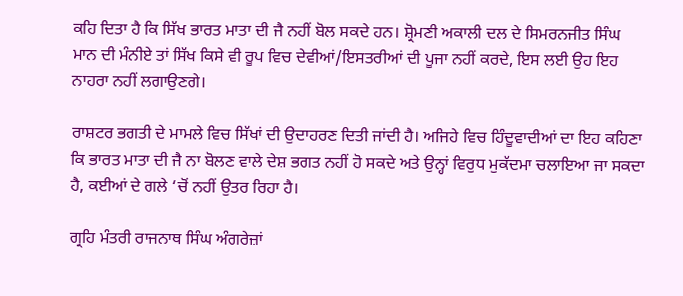ਕਹਿ ਦਿਤਾ ਹੈ ਕਿ ਸਿੱਖ ਭਾਰਤ ਮਾਤਾ ਦੀ ਜੈ ਨਹੀਂ ਬੋਲ ਸਕਦੇ ਹਨ। ਸ਼੍ਰੋਮਣੀ ਅਕਾਲੀ ਦਲ ਦੇ ਸਿਮਰਨਜੀਤ ਸਿੰਘ ਮਾਨ ਦੀ ਮੰਨੀਏ ਤਾਂ ਸਿੱਖ ਕਿਸੇ ਵੀ ਰੂਪ ਵਿਚ ਦੇਵੀਆਂ/ਇਸਤਰੀਆਂ ਦੀ ਪੂਜਾ ਨਹੀਂ ਕਰਦੇ, ਇਸ ਲਈ ਉਹ ਇਹ ਨਾਹਰਾ ਨਹੀਂ ਲਗਾਉਣਗੇ।

ਰਾਸ਼ਟਰ ਭਗਤੀ ਦੇ ਮਾਮਲੇ ਵਿਚ ਸਿੱਖਾਂ ਦੀ ਉਦਾਹਰਣ ਦਿਤੀ ਜਾਂਦੀ ਹੈ। ਅਜਿਹੇ ਵਿਚ ਹਿੰਦੂਵਾਦੀਆਂ ਦਾ ਇਹ ਕਹਿਣਾ ਕਿ ਭਾਰਤ ਮਾਤਾ ਦੀ ਜੈ ਨਾ ਬੋਲਣ ਵਾਲੇ ਦੇਸ਼ ਭਗਤ ਨਹੀਂ ਹੋ ਸਕਦੇ ਅਤੇ ਉਨ੍ਹਾਂ ਵਿਰੁਧ ਮੁਕੱਦਮਾ ਚਲਾਇਆ ਜਾ ਸਕਦਾ ਹੈ, ਕਈਆਂ ਦੇ ਗਲੇ ‘ਚੋਂ ਨਹੀਂ ਉਤਰ ਰਿਹਾ ਹੈ।

ਗ੍ਰਹਿ ਮੰਤਰੀ ਰਾਜਨਾਥ ਸਿੰਘ ਅੰਗਰੇਜ਼ਾਂ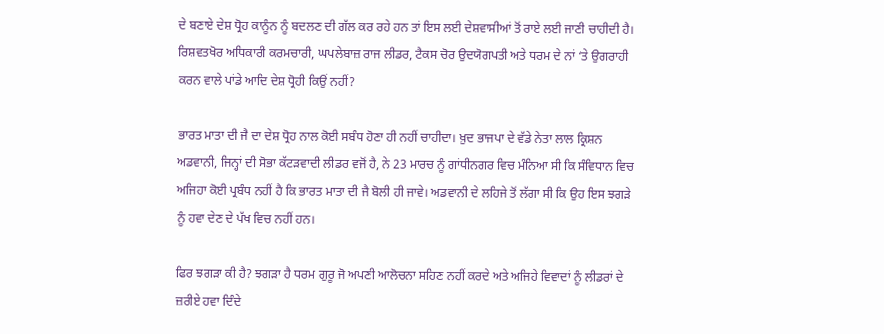ਦੇ ਬਣਾਏ ਦੇਸ਼ ਧ੍ਰੋਹ ਕਾਨੂੰਨ ਨੂੰ ਬਦਲਣ ਦੀ ਗੱਲ ਕਰ ਰਹੇ ਹਨ ਤਾਂ ਇਸ ਲਈ ਦੇਸ਼ਵਾਸੀਆਂ ਤੋਂ ਰਾਏ ਲਈ ਜਾਣੀ ਚਾਹੀਦੀ ਹੈ। ਰਿਸ਼ਵਤਖੋਰ ਅਧਿਕਾਰੀ ਕਰਮਚਾਰੀ, ਘਪਲੇਬਾਜ਼ ਰਾਜ ਲੀਡਰ, ਟੈਕਸ ਚੋਰ ਉਦਯੋਗਪਤੀ ਅਤੇ ਧਰਮ ਦੇ ਨਾਂ ‘ਤੇ ਉਗਰਾਹੀ ਕਰਨ ਵਾਲੇ ਪਾਂਡੇ ਆਦਿ ਦੇਸ਼ ਧ੍ਰੋਹੀ ਕਿਉਂ ਨਹੀਂ?

ਭਾਰਤ ਮਾਤਾ ਦੀ ਜੈ ਦਾ ਦੇਸ਼ ਧ੍ਰੋਹ ਨਾਲ ਕੋਈ ਸਬੰਧ ਹੋਣਾ ਹੀ ਨਹੀਂ ਚਾਹੀਦਾ। ਖ਼ੁਦ ਭਾਜਪਾ ਦੇ ਵੱਡੇ ਨੇਤਾ ਲਾਲ ਕ੍ਰਿਸ਼ਨ ਅਡਵਾਨੀ, ਜਿਨ੍ਹਾਂ ਦੀ ਸੋਭਾ ਕੱਟੜਵਾਦੀ ਲੀਡਰ ਵਜੋਂ ਹੈ, ਨੇ 23 ਮਾਰਚ ਨੂੰ ਗਾਂਧੀਨਗਰ ਵਿਚ ਮੰਨਿਆ ਸੀ ਕਿ ਸੰਵਿਧਾਨ ਵਿਚ ਅਜਿਹਾ ਕੋਈ ਪ੍ਰਬੰਧ ਨਹੀਂ ਹੈ ਕਿ ਭਾਰਤ ਮਾਤਾ ਦੀ ਜੈ ਬੋਲੀ ਹੀ ਜਾਵੇ। ਅਡਵਾਨੀ ਦੇ ਲਹਿਜੇ ਤੋਂ ਲੱਗਾ ਸੀ ਕਿ ਉਹ ਇਸ ਝਗੜੇ ਨੂੰ ਹਵਾ ਦੇਣ ਦੇ ਪੱਖ ਵਿਚ ਨਹੀਂ ਹਨ।

ਫਿਰ ਝਗੜਾ ਕੀ ਹੈ? ਝਗੜਾ ਹੈ ਧਰਮ ਗੁਰੂ ਜੋ ਅਪਣੀ ਆਲੋਚਨਾ ਸਹਿਣ ਨਹੀਂ ਕਰਦੇ ਅਤੇ ਅਜਿਹੇ ਵਿਵਾਦਾਂ ਨੂੰ ਲੀਡਰਾਂ ਦੇ ਜ਼ਰੀਏ ਹਵਾ ਦਿੰਦੇ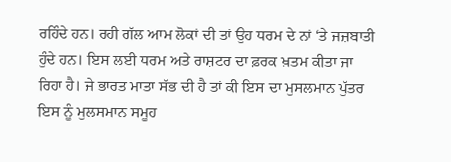ਰਹਿੰਦੇ ਹਨ। ਰਹੀ ਗੱਲ ਆਮ ਲੋਕਾਂ ਦੀ ਤਾਂ ਉਹ ਧਰਮ ਦੇ ਨਾਂ ‘ਤੇ ਜਜ਼ਬਾਤੀ ਹੁੰਦੇ ਹਨ। ਇਸ ਲਈ ਧਰਮ ਅਤੇ ਰਾਸ਼ਟਰ ਦਾ ਫ਼ਰਕ ਖ਼ਤਮ ਕੀਤਾ ਜਾ ਰਿਹਾ ਹੈ। ਜੇ ਭਾਰਤ ਮਾਤਾ ਸੱਭ ਦੀ ਹੈ ਤਾਂ ਕੀ ਇਸ ਦਾ ਮੁਸਲਮਾਨ ਪੁੱਤਰ ਇਸ ਨੂੰ ਮੁਲਸਮਾਨ ਸਮੂਹ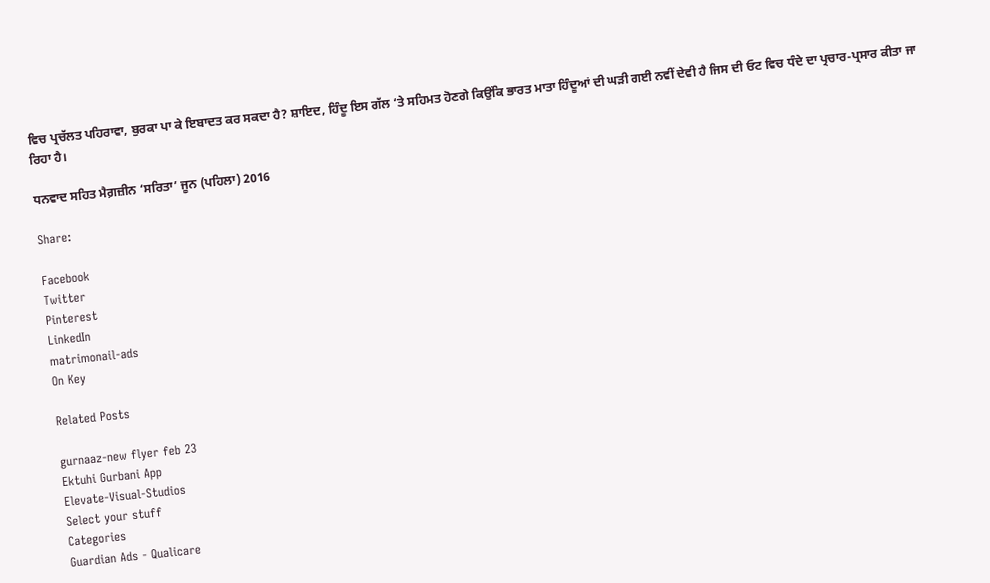ਵਿਚ ਪ੍ਰਚੱਲਤ ਪਹਿਰਾਵਾ, ਬੁਰਕਾ ਪਾ ਕੇ ਇਬਾਦਤ ਕਰ ਸਕਦਾ ਹੈ? ਸ਼ਾਇਦ, ਹਿੰਦੂ ਇਸ ਗੱਲ ‘ਤੇ ਸਹਿਮਤ ਹੋਣਗੇ ਕਿਉਂਕਿ ਭਾਰਤ ਮਾਤਾ ਹਿੰਦੂਆਂ ਦੀ ਘੜੀ ਗਈ ਨਵੀਂ ਦੇਵੀ ਹੈ ਜਿਸ ਦੀ ਓਟ ਵਿਚ ਧੰਦੇ ਦਾ ਪ੍ਰਚਾਰ-ਪ੍ਰਸਾਰ ਕੀਤਾ ਜਾ ਰਿਹਾ ਹੈ।

ਧਨਵਾਦ ਸਹਿਤ ਮੈਗ਼ਜ਼ੀਨ ‘ਸਰਿਤਾ’ ਜੂਨ (ਪਹਿਲਾ) 2016

Share:

Facebook
Twitter
Pinterest
LinkedIn
matrimonail-ads
On Key

Related Posts

gurnaaz-new flyer feb 23
Ektuhi Gurbani App
Elevate-Visual-Studios
Select your stuff
Categories
Guardian Ads - Qualicare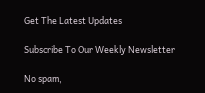Get The Latest Updates

Subscribe To Our Weekly Newsletter

No spam,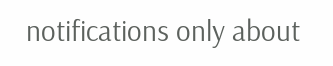notifications only about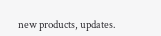new products, updates.